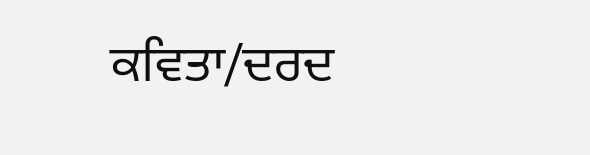ਕਵਿਤਾ/ਦਰਦ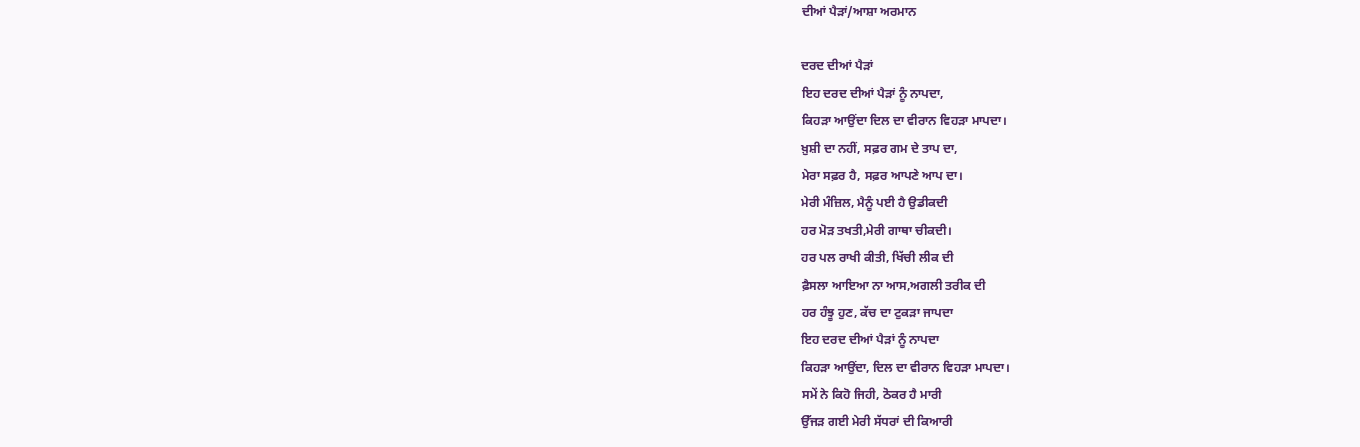ਦੀਆਂ ਪੈੜਾਂ/ਆਸ਼ਾ ਅਰਮਾਨ

ਦਰਦ ਦੀਆਂ ਪੈੜਾਂ
ਇਹ ਦਰਦ ਦੀਆਂ ਪੈੜਾਂ ਨੂੰ ਨਾਪਦਾ,
ਕਿਹੜਾ ਆਉਂਦਾ ਦਿਲ ਦਾ ਵੀਰਾਨ ਵਿਹੜਾ ਮਾਪਦਾ।
ਖ਼ੁਸ਼ੀ ਦਾ ਨਹੀਂ, ਸਫ਼ਰ ਗਮ ਦੇ ਤਾਪ ਦਾ,
ਮੇਰਾ ਸਫ਼ਰ ਹੈ, ਸਫ਼ਰ ਆਪਣੇ ਆਪ ਦਾ।
ਮੇਰੀ ਮੰਜ਼ਿਲ, ਮੈਨੂੰ ਪਈ ਹੈ ਉਡੀਕਦੀ
ਹਰ ਮੋੜ ਤਖਤੀ,ਮੇਰੀ ਗਾਥਾ ਚੀਕਦੀ।
ਹਰ ਪਲ ਰਾਖੀ ਕੀਤੀ, ਖਿੱਚੀ ਲੀਕ ਦੀ
ਫ਼ੈਸਲਾ ਆਇਆ ਨਾ ਆਸ,ਅਗਲੀ ਤਰੀਕ ਦੀ
ਹਰ ਹੰਝੂ ਹੁਣ, ਕੱਚ ਦਾ ਟੁਕੜਾ ਜਾਪਦਾ
ਇਹ ਦਰਦ ਦੀਆਂ ਪੈੜਾਂ ਨੂੰ ਨਾਪਦਾ
ਕਿਹੜਾ ਆਉਂਦਾ, ਦਿਲ ਦਾ ਵੀਰਾਨ ਵਿਹੜਾ ਮਾਪਦਾ।
ਸਮੇਂ ਨੇ ਕਿਹੋ ਜਿਹੀ, ਠੋਕਰ ਹੈ ਮਾਰੀ
ਉੱਜੜ ਗਈ ਮੇਰੀ ਸੱਧਰਾਂ ਦੀ ਕਿਆਰੀ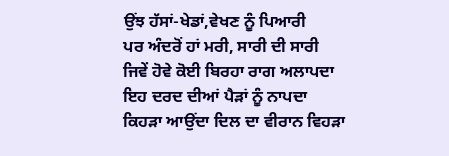ਉਂਝ ਹੱਸਾਂ-ਖੇਡਾਂ,ਵੇਖਣ ਨੂੰ ਪਿਆਰੀ
ਪਰ ਅੰਦਰੋਂ ਹਾਂ ਮਰੀ, ਸਾਰੀ ਦੀ ਸਾਰੀ
ਜਿਵੇਂ ਹੋਵੇ ਕੋਈ ਬਿਰਹਾ ਰਾਗ ਅਲਾਪਦਾ
ਇਹ ਦਰਦ ਦੀਆਂ ਪੈੜਾਂ ਨੂੰ ਨਾਪਦਾ
ਕਿਹੜਾ ਆਉਂਦਾ ਦਿਲ ਦਾ ਵੀਰਾਨ ਵਿਹੜਾ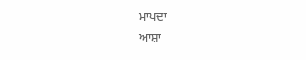ਮਾਪਦਾ
ਆਸ਼ਾ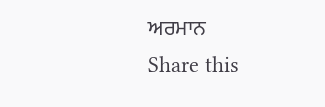ਅਰਮਾਨ
Share this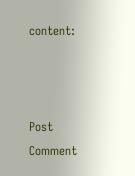content:



Post Comment